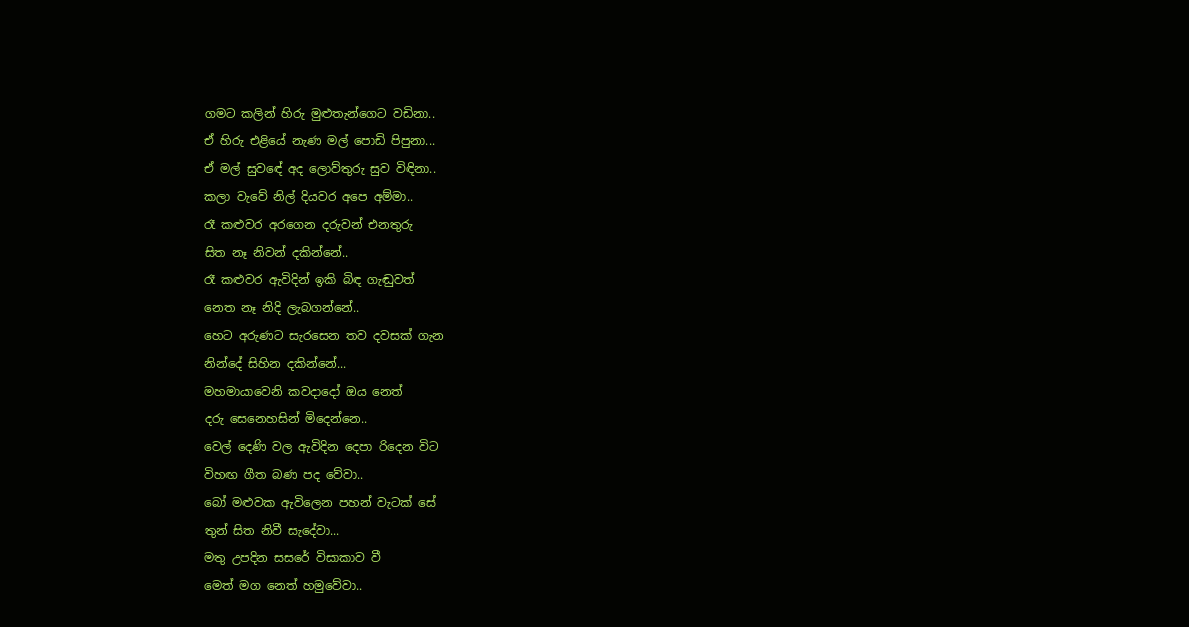ගමට කලින් හිරු මුළුතැන්ගෙට වඩිනා..
ඒ හිරු එළියේ නැණ මල් පොඩි පිපුනා...
ඒ මල් සුවඳේ අද ලොව්තුරු සුව විඳිනා..
කලා වැවේ නිල් දියවර අපෙ අම්මා..
රෑ කළුවර අරගෙන දරුවන් එනතුරු
සිත නෑ නිවන් දකින්නේ..
රෑ කළුවර ඇවිදින් ඉකි බිඳ ගැඬුවත්
නෙත නෑ නිදි ලැබගන්නේ..
හෙට අරුණට සැරසෙන තව දවසක් ගැන
නින්දේ සිහින දකින්නේ...
මහමායාවෙනි කවදාදෝ ඔය නෙත්
දරු සෙනෙහසින් මිදෙන්නෙ..
වෙල් දෙණි වල ඇවිදින දෙපා රිදෙන විට
විහඟ ගීත බණ පද වේවා..
බෝ මළුවක ඇවිලෙන පහන් වැටක් සේ
තුන් සිත නිවී සැදේවා...
මතු උපදින සසරේ විසාකාව වී
මෙත් මග නෙත් හමුවේවා..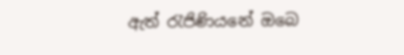ඇත් රැජිණියනේ ඔබෙ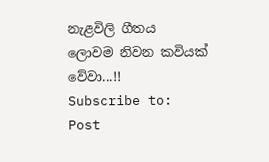නැළවිලි ගීතය
ලොවම නිවන කවියක් වේවා...!!
Subscribe to:
Post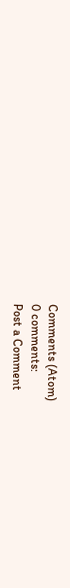Comments (Atom)
0 comments:
Post a Comment